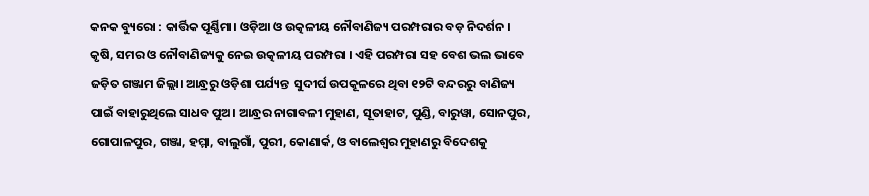କନକ ବ୍ୟୁରୋ : କାର୍ତ୍ତିକ ପୂର୍ଣ୍ଣିମା। ଓଡ଼ିଆ ଓ ଉତ୍କଳୀୟ ନୌବାଣିଜ୍ୟ ପରମ୍ପରାର ବଡ଼ ନିଦର୍ଶନ । କୃଷି, ସମର ଓ ନୌବାଣିଜ୍ୟକୁ ନେଇ ଉତ୍କଳୀୟ ପରମ୍ପରା । ଏହି ପରମ୍ପରା ସହ ବେଶ ଭଲ ଭାବେ ଜଡ଼ିତ ଗଞ୍ଜାମ ଜିଲ୍ଲା। ଆନ୍ଧ୍ରରୁ ଓଡ଼ିଶା ପର୍ଯ୍ୟନ୍ତ  ସୁଦୀର୍ଘ ଉପକୂଳରେ ଥିବା ୧୨ଟି ବନ୍ଦରରୁ ବାଣିଜ୍ୟ ପାଇଁ ବାହାରୁଥିଲେ ସାଧବ ପୁଅ। ଆନ୍ଧ୍ରର ନାଗାବଳୀ ମୁହାଣ, ସୂତାହାଟ, ପୁଣ୍ଡି, ବାରୁୱା, ସୋନପୁର, ଗୋପାଳପୁର, ଗଞ୍ଜା, ହମ୍ମା, ବାଲୁଗାଁ, ପୁରୀ, କୋଣାର୍କ, ଓ ବାଲେଶ୍ଵର ମୁହାଣରୁ ବିଦେଶକୁ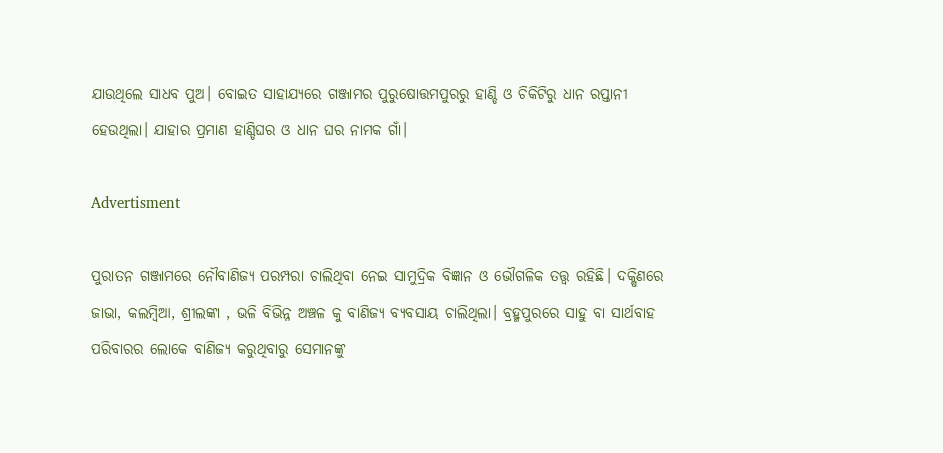ଯାଉଥିଲେ ସାଧବ ପୁଅ। ବୋଇତ ସାହାଯ୍ୟରେ ଗଞ୍ଜାମର ପୁରୁଷୋତ୍ତମପୁରରୁ ହାଣ୍ଡି ଓ ଚିକିଟିରୁ ଧାନ ରପ୍ତାନୀ ହେଉଥିଲା। ଯାହାର ପ୍ରମାଣ ହାଣ୍ଡିଘର ଓ ଧାନ ଘର ନାମକ ଗାଁ।

Advertisment

ପୁରାତନ ଗଞ୍ଜାମରେ ନୌବାଣିଜ୍ୟ ପରମ୍ପରା ଚାଲିଥିବା ନେଇ ସାମୁଦ୍ରିକ ବିଜ୍ଞାନ ଓ ଭୌଗଳିକ ତତ୍ତ୍ଵ ରହିଛି। ଦକ୍ଷିଣରେ ଜାଭା, କଲମ୍ବିଆ, ଶ୍ରୀଲଙ୍କା , ଭଳି ବିଭିନ୍ନ ଅଞ୍ଚଳ କୁ ବାଣିଜ୍ୟ ବ୍ୟବସାୟ ଚାଲିଥିଲା। ବ୍ରହ୍ମପୁରରେ ସାହୁ ବା ସାର୍ଥବାହ ପରିବାରର ଲୋକେ ବାଣିଜ୍ୟ କରୁଥିବାରୁ ସେମାନଙ୍କୁ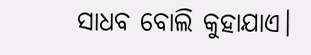ସାଧବ ବୋଲି କୁହାଯାଏ।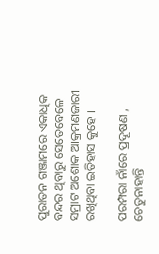ପୁରାତନ ଗଞ୍ଜାମରେ ଏକାଧିକ ବନ୍ଦର ଥିବାରୁ ସେତେବେଳେ ସମ୍ରାଟ ଅଶୋକ ଆକ୍ରମଣଜାରୀ ରଖିଥିବା ଇତିହାସ କୁହେ ।

ପରମ୍ପରା ନାଁରେ ପ୍ରଦୂଷଣ , ଚେତୁନାହାନ୍ତି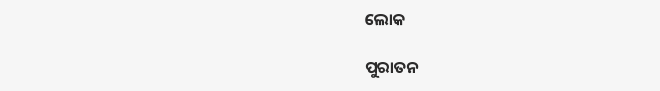ଲୋକ

ପୁରାତନ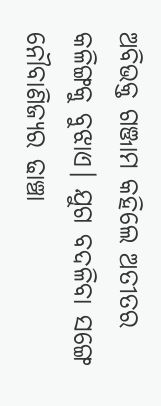ଅବିଭକ୍ତ ଗଞ୍ଜାମ କହିଲେ ଅତୀତର କଳିଙ୍ଗକୁ ବୁଝାଏ। ଯୁଗ ବଦଳିବା ସଙ୍ଗେ ନୌବାଣିଜ୍ୟର ଢାଞ୍ଚା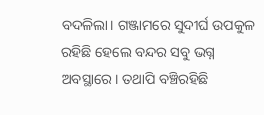ବଦଳିଲା। ଗଞ୍ଜାମରେ ସୁଦୀର୍ଘ ଉପକୁଳ ରହିଛି ହେଲେ ବନ୍ଦର ସବୁ ଭଗ୍ନ ଅବସ୍ଥାରେ। ତଥାପି ବଞ୍ଚିରହିଛି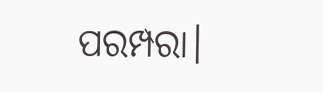ପରମ୍ପରା।